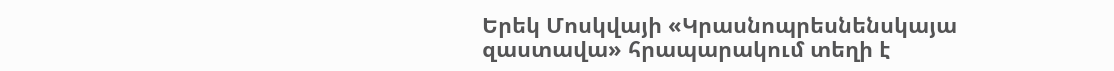Երեկ Մոսկվայի «Կրասնոպրեսնենսկայա զաստավա» հրապարակում տեղի է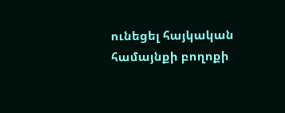ունեցել հայկական համայնքի բողոքի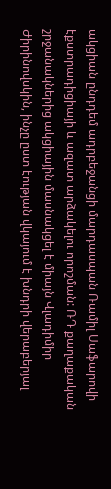ակցիան ընդդեմ ադրբեջանցի մարդասպան Ռամիլ Սաֆարովի էքստրադիցիայի և ազատ արձակելու որոշման: ՌԴ քաղաքական շրջանակներից ակցիային մասնակցել է միայն Վլադիմիր Ժիրինովսկին, ինչը ըստ էության վկայում է խնդրի վերաբերյալ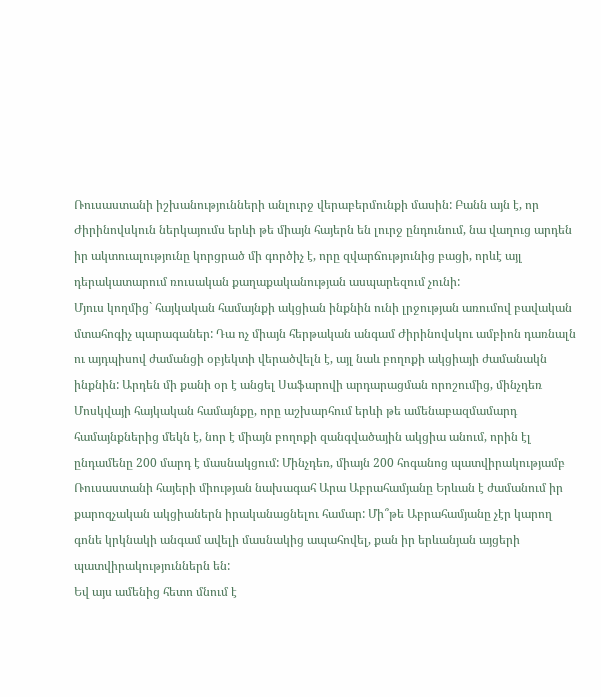Ռուսաստանի իշխանությունների անլուրջ վերաբերմունքի մասին: Բանն այն է, որ Ժիրինովսկուն ներկայումս երևի թե միայն հայերն են լուրջ ընդունում, նա վաղուց արդեն իր ակտուալությունը կորցրած մի գործիչ է, որը զվարճությունից բացի, որևէ այլ դերակատարում ռուսական քաղաքականության ասպարեզում չունի:
Մյուս կողմից` հայկական համայնքի ակցիան ինքնին ունի լրջության առումով բավական մտահոգիչ պարագաներ: Դա ոչ միայն հերթական անգամ Ժիրինովսկու ամբիոն դառնալն ու այդպիսով ժամանցի օբյեկտի վերածվելն է, այլ նաև բողոքի ակցիայի ժամանակն ինքնին: Արդեն մի քանի օր է անցել Սաֆարովի արդարացման որոշումից, մինչդեռ Մոսկվայի հայկական համայնքը, որը աշխարհում երևի թե ամենաբազմամարդ համայնքներից մեկն է, նոր է միայն բողոքի զանգվածային ակցիա անում, որին էլ ընդամենը 200 մարդ է մասնակցում: Մինչդեռ, միայն 200 հոգանոց պատվիրակությամբ Ռուսաստանի հայերի միության նախագահ Արա Աբրահամյանը Երևան է ժամանում իր քարոզչական ակցիաներն իրականացնելու համար: Մի՞թե Աբրահամյանը չէր կարող գոնե կրկնակի անգամ ավելի մասնակից ապահովել, քան իր երևանյան այցերի պատվիրակություններն են:
Եվ այս ամենից հետո մնում է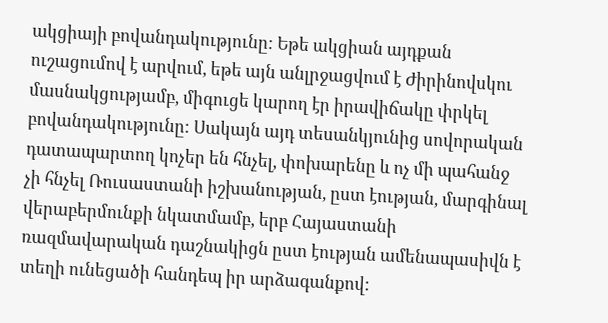ակցիայի բովանդակությունը: Եթե ակցիան այդքան ուշացումով է արվում, եթե այն անլրջացվում է Ժիրինովսկու մասնակցությամբ, միգուցե կարող էր իրավիճակը փրկել բովանդակությունը: Սակայն այդ տեսանկյունից սովորական դատապարտող կոչեր են հնչել, փոխարենը և ոչ մի պահանջ չի հնչել Ռուսաստանի իշխանության, ըստ էության, մարգինալ վերաբերմունքի նկատմամբ, երբ Հայաստանի ռազմավարական դաշնակիցն ըստ էության ամենապասիվն է տեղի ունեցածի հանդեպ իր արձագանքով: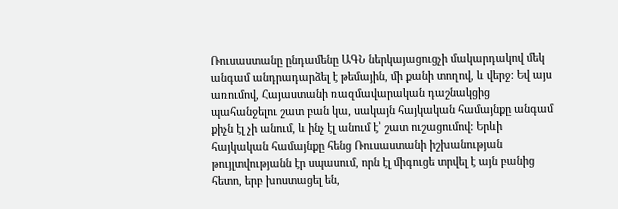Ռուսաստանը ընդամենը ԱԳՆ ներկայացուցչի մակարդակով մեկ անգամ անդրադարձել է թեմային, մի քանի տողով, և վերջ: Եվ այս առումով, Հայաստանի ռազմավարական դաշնակցից պահանջելու շատ բան կա, սակայն հայկական համայնքը անգամ քիչն էլ չի անում, և ինչ էլ անում է՝ շատ ուշացումով: Երևի հայկական համայնքը հենց Ռուսաստանի իշխանության թույլտվությանն էր սպասում, որն էլ միգուցե տրվել է այն բանից հետո, երբ խոստացել են,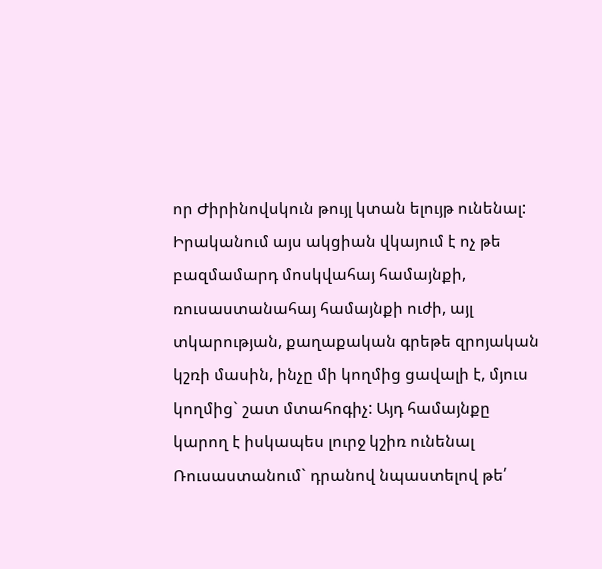որ Ժիրինովսկուն թույլ կտան ելույթ ունենալ:
Իրականում այս ակցիան վկայում է ոչ թե բազմամարդ մոսկվահայ համայնքի, ռուսաստանահայ համայնքի ուժի, այլ տկարության, քաղաքական գրեթե զրոյական կշռի մասին, ինչը մի կողմից ցավալի է, մյուս կողմից` շատ մտահոգիչ: Այդ համայնքը կարող է իսկապես լուրջ կշիռ ունենալ Ռուսաստանում` դրանով նպաստելով թե՛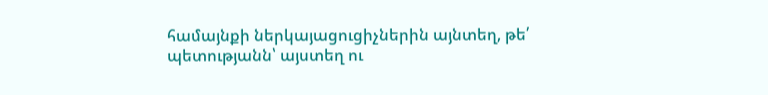համայնքի ներկայացուցիչներին այնտեղ, թե՛ պետությանն՝ այստեղ ու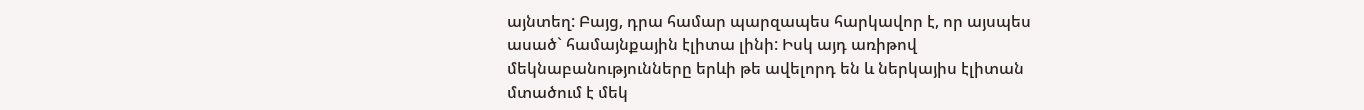այնտեղ: Բայց, դրա համար պարզապես հարկավոր է, որ այսպես ասած` համայնքային էլիտա լինի: Իսկ այդ առիթով մեկնաբանությունները երևի թե ավելորդ են և ներկայիս էլիտան մտածում է մեկ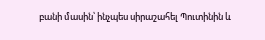բանի մասին՝ ինչպես սիրաշահել Պուտինին և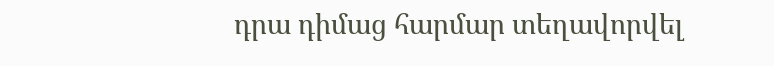դրա դիմաց հարմար տեղավորվել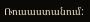Ռուսաստանում: